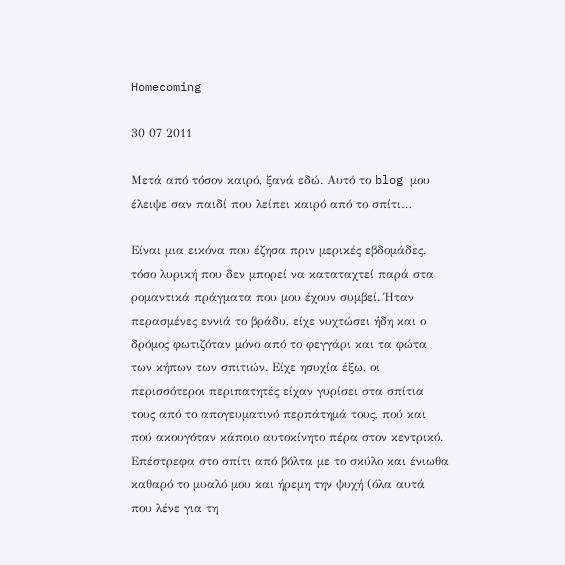Homecoming

30 07 2011

Μετά από τόσον καιρό, ξανά εδώ. Αυτό το blog μου έλειψε σαν παιδί που λείπει καιρό από το σπίτι…

Είναι μια εικόνα που έζησα πριν μερικές εβδομάδες, τόσο λυρική που δεν μπορεί να καταταχτεί παρά στα ρομαντικά πράγματα που μου έχουν συμβεί. Ήταν περασμένες εννιά το βράδυ, είχε νυχτώσει ήδη και ο δρόμος φωτιζόταν μόνο από το φεγγάρι και τα φώτα των κήπων των σπιτιών. Είχε ησυχία έξω, οι περισσότεροι περιπατητές είχαν γυρίσει στα σπίτια τους από το απογευματινό περπάτημά τους, πού και πού ακουγόταν κάποιο αυτοκίνητο πέρα στον κεντρικό. Επέστρεφα στο σπίτι από βόλτα με το σκύλο και ένιωθα καθαρό το μυαλό μου και ήρεμη την ψυχή (όλα αυτά που λένε για τη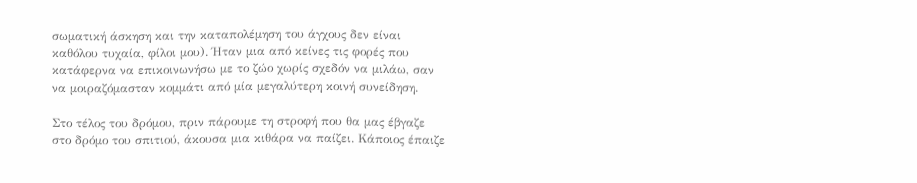σωματική άσκηση και την καταπολέμηση του άγχους δεν είναι καθόλου τυχαία, φίλοι μου). Ήταν μια από κείνες τις φορές που κατάφερνα να επικοινωνήσω με το ζώο χωρίς σχεδόν να μιλάω, σαν να μοιραζόμασταν κομμάτι από μία μεγαλύτερη κοινή συνείδηση.

Στο τέλος του δρόμου, πριν πάρουμε τη στροφή που θα μας έβγαζε στο δρόμο του σπιτιού, άκουσα μια κιθάρα να παίζει. Κάποιος έπαιζε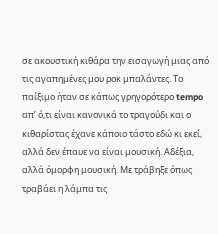σε ακουστική κιθάρα την εισαγωγή μιας από τις αγαπημένες μου ροκ μπαλάντες. Το παίξιμο ήταν σε κάπως γρηγορότερο tempo απ’ ό,τι είναι κανονικά το τραγούδι και ο κιθαρίστας έχανε κάποιο τάστο εδώ κι εκεί, αλλά δεν έπαυε να είναι μουσική. Αδέξια, αλλά όμορφη μουσική. Με τράβηξε όπως τραβάει η λάμπα τις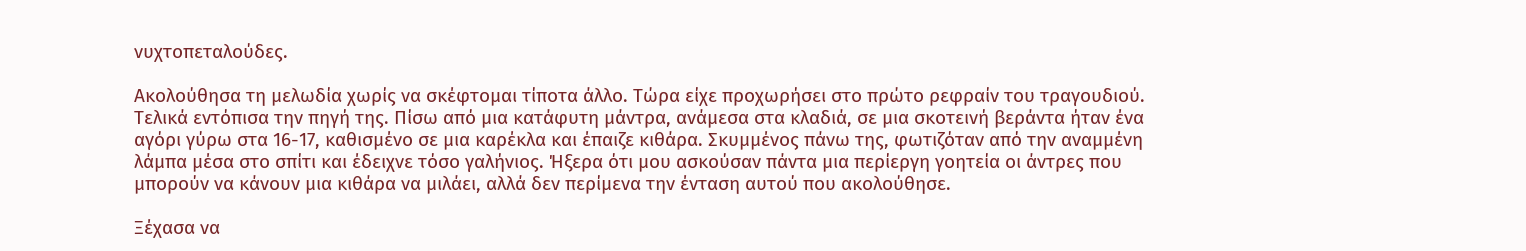νυχτοπεταλούδες.

Ακολούθησα τη μελωδία χωρίς να σκέφτομαι τίποτα άλλο. Τώρα είχε προχωρήσει στο πρώτο ρεφραίν του τραγουδιού. Τελικά εντόπισα την πηγή της. Πίσω από μια κατάφυτη μάντρα, ανάμεσα στα κλαδιά, σε μια σκοτεινή βεράντα ήταν ένα αγόρι γύρω στα 16-17, καθισμένο σε μια καρέκλα και έπαιζε κιθάρα. Σκυμμένος πάνω της, φωτιζόταν από την αναμμένη λάμπα μέσα στο σπίτι και έδειχνε τόσο γαλήνιος. Ήξερα ότι μου ασκούσαν πάντα μια περίεργη γοητεία οι άντρες που μπορούν να κάνουν μια κιθάρα να μιλάει, αλλά δεν περίμενα την ένταση αυτού που ακολούθησε.

Ξέχασα να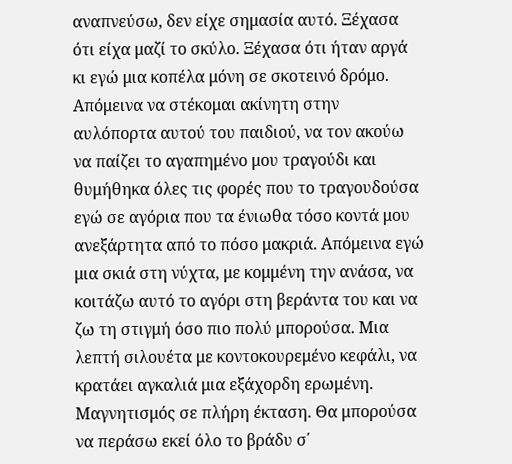αναπνεύσω, δεν είχε σημασία αυτό. Ξέχασα ότι είχα μαζί το σκύλο. Ξέχασα ότι ήταν αργά κι εγώ μια κοπέλα μόνη σε σκοτεινό δρόμο. Απόμεινα να στέκομαι ακίνητη στην αυλόπορτα αυτού του παιδιού, να τον ακούω να παίζει το αγαπημένο μου τραγούδι και θυμήθηκα όλες τις φορές που το τραγουδούσα εγώ σε αγόρια που τα ένιωθα τόσο κοντά μου ανεξάρτητα από το πόσο μακριά. Απόμεινα εγώ μια σκιά στη νύχτα, με κομμένη την ανάσα, να κοιτάζω αυτό το αγόρι στη βεράντα του και να ζω τη στιγμή όσο πιο πολύ μπορούσα. Μια λεπτή σιλουέτα με κοντοκουρεμένο κεφάλι, να κρατάει αγκαλιά μια εξάχορδη ερωμένη. Μαγνητισμός σε πλήρη έκταση. Θα μπορούσα να περάσω εκεί όλο το βράδυ σ΄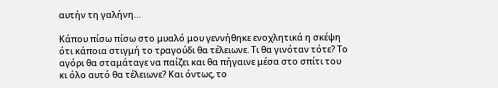αυτήν τη γαλήνη…

Κάπου πίσω πίσω στο μυαλό μου γεννήθηκε ενοχλητικά η σκέψη ότι κάποια στιγμή το τραγούδι θα τέλειωνε. Τι θα γινόταν τότε? Το αγόρι θα σταμάταγε να παίζει και θα πήγαινε μέσα στο σπίτι του κι όλο αυτό θα τέλειωνε? Και όντως, το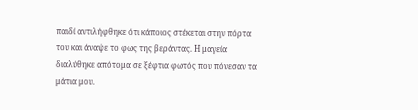παιδί αντιλήφθηκε ότι κάποιος στέκεται στην πόρτα του και άναψε το φως της βεράντας. Η μαγεία διαλύθηκε απότομα σε ξέφτια φωτός που πόνεσαν τα μάτια μου.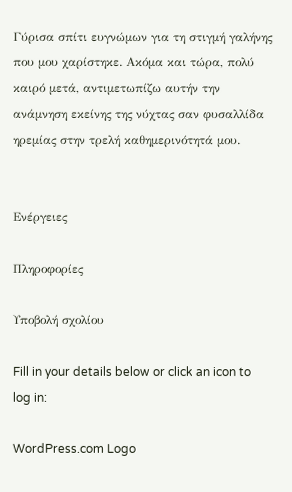Γύρισα σπίτι ευγνώμων για τη στιγμή γαλήνης που μου χαρίστηκε. Ακόμα και τώρα, πολύ καιρό μετά, αντιμετωπίζω αυτήν την ανάμνηση εκείνης της νύχτας σαν φυσαλλίδα ηρεμίας στην τρελή καθημερινότητά μου.


Ενέργειες

Πληροφορίες

Υποβολή σχολίου

Fill in your details below or click an icon to log in:

WordPress.com Logo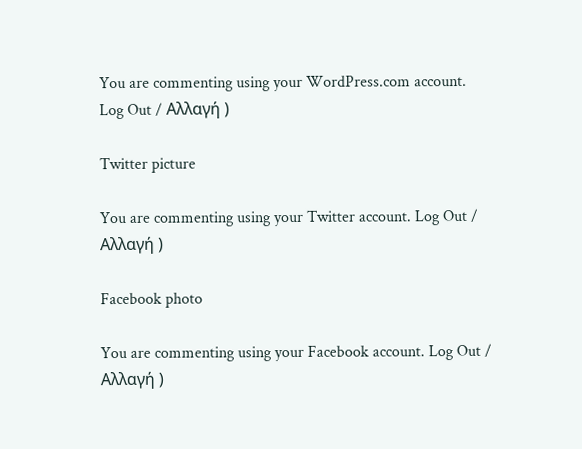You are commenting using your WordPress.com account. Log Out / Αλλαγή )

Twitter picture

You are commenting using your Twitter account. Log Out / Αλλαγή )

Facebook photo

You are commenting using your Facebook account. Log Out / Αλλαγή )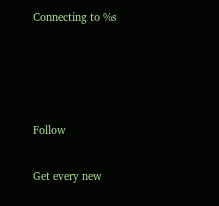Connecting to %s




Follow

Get every new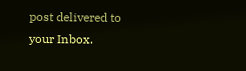post delivered to your Inbox.